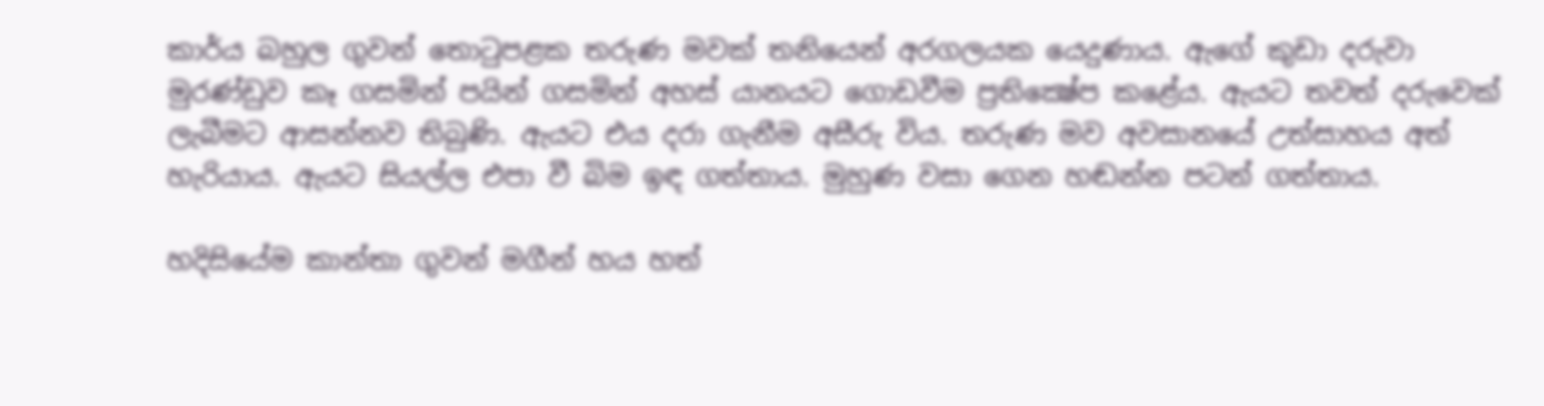කාර්ය බහුල ගුවන් තොටුපළක තරුණ මවක් තනියෙන් අරගලයක යෙදුණාය. ඇගේ කුඩා දරුවා මුරණ්ඩුව කෑ ගසමින් පයින් ගසමින් අහස් යානයට ගොඩවීම ප්‍රතික්‍ෂේප කළේය. ඇයට තවත් දරුවෙක් ලැබීමට ආසන්නව තිබුණි. ඇයට එය දරා ගැනීම අසීරු විය. තරුණ මව අවසානයේ උත්සාහය අත් හැරියාය. ඇයට සියල්ල එපා වී බිම ඉඳ ගත්තාය. මුහුණ වසා ගෙන හඬන්න පටන් ගත්තාය.

හදිසියේම කාන්තා ගුවන් මගීන් හය හත්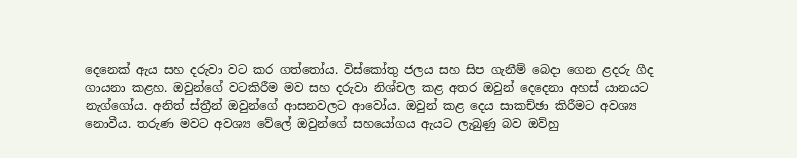දෙනෙක් ඇය සහ දරුවා වට කර ගත්තෝය. විස්කෝතු ජලය සහ සිප ගැනීම් බෙදා ගෙන ළදරු ගීද ගායනා කළහ. ඔවුන්ගේ වටකිරීම මව සහ දරුවා නිශ්චල කළ අතර ඔවුන් දෙදෙනා අහස් යානයට නැග්ගෝය. අනිත් ස්ත්‍රීන් ඔවුන්ගේ ආසනවලට ආවෝය. ඔවුන් කළ දෙය සාකච්ඡා කිරීමට අවශ්‍ය නොවීය. තරුණ මවට අවශ්‍ය වේලේ ඔවුන්ගේ සහයෝගය ඇයට ලැබුණු බව ඔව්හු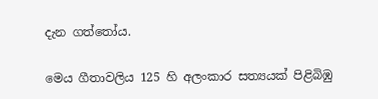දැන ගත්තෝය.

මෙය ගීතාවලිය 125 හි අලංකාර සත්‍යයක් පිළිබිඹු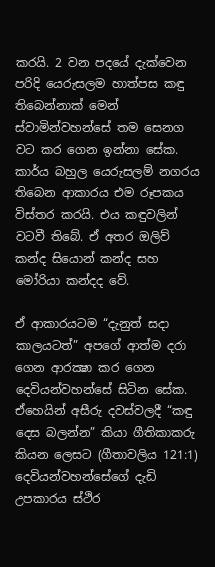කරයි. 2 වන පදයේ දැක්වෙන පරිදි යෙරුසලම හාත්පස කඳු තිබෙන්නාක් මෙන් ස්වාමින්වහන්සේ තම සෙනග වට කර ගෙන ඉන්නා සේක. කාර්ය බහුල යෙරුසලම් නගරය තිබෙන ආකාරය එම රූපකය විස්තර කරයි. එය කඳුවලින් වටවී තිබේ. ඒ අතර ඔලිව් කන්ද සියොන් කන්ද සහ මෝරියා කන්දද වේ.

ඒ ආකාරයටම “දැනුත් සදා කාලයටත්” අපගේ ආත්ම දරා ගෙන ආරක්‍ෂා කර ගෙන දෙවියන්වහන්සේ සිටින සේක. ඒහෙයින් අසීරු දවස්වලදී “කඳු දෙස බලන්න” කියා ගීතිකාකරු කියන ලෙසට (ගීතාවලිය 121:1) දෙවියන්වහන්සේගේ දැඩි උපකාරය ස්ථිර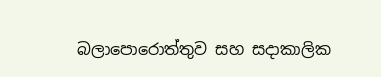බලාපොරොත්තුව සහ සදාකාලික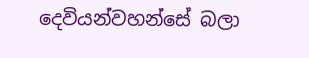දෙවියන්වහන්සේ බලා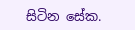සිටින සේක.